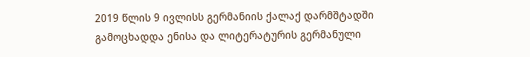2019 წლის 9 ივლისს გერმანიის ქალაქ დარმშტადში გამოცხადდა ენისა და ლიტერატურის გერმანული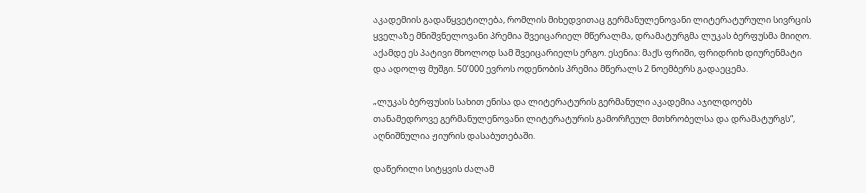აკადემიის გადაწყვეტილება, რომლის მიხედვითაც გერმანულენოვანი ლიტერატურული სივრცის ყველაზე მნიშვნელოვანი პრემია შვეიცარიელ მწერალმა, დრამატურგმა ლუკას ბერფუსმა მიიღო. აქამდე ეს პატივი მხოლოდ სამ შვეიცარიელს ერგო. ესენია: მაქს ფრიში, ფრიდრიხ დიურენმატი და ადოლფ მუშგი. 50’000 ევროს ოდენობის პრემია მწერალს 2 ნოემბერს გადაეცემა.

„ლუკას ბერფუსის სახით ენისა და ლიტერატურის გერმანული აკადემია აჯილდოებს თანამედროვე გერმანულენოვანი ლიტერატურის გამორჩეულ მთხრობელსა და დრამატურგს“, აღნიშნულია ჟიურის დასაბუთებაში.

დაწერილი სიტყვის ძალამ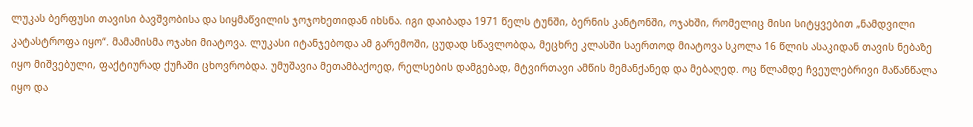ლუკას ბერფუსი თავისი ბავშვობისა და სიყმაწვილის ჯოჯოხეთიდან იხსნა. იგი დაიბადა 1971 წელს ტუნში, ბერნის კანტონში, ოჯახში, რომელიც მისი სიტყვებით „ნამდვილი კატასტროფა იყო“. მამამისმა ოჯახი მიატოვა. ლუკასი იტანჯებოდა ამ გარემოში, ცუდად სწავლობდა, მეცხრე კლასში საერთოდ მიატოვა სკოლა 16 წლის ასაკიდან თავის ნებაზე იყო მიშვებული, ფაქტიურად ქუჩაში ცხოვრობდა. უმუშავია მეთამბაქოედ, რელსების დამგებად, მტვირთავი ამწის მემანქანედ და მებაღედ. ოც წლამდე ჩვეულებრივი მაწანწალა იყო და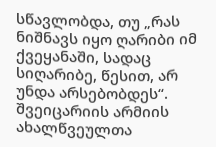სწავლობდა, თუ „რას ნიშნავს იყო ღარიბი იმ ქვეყანაში, სადაც სიღარიბე, წესით, არ უნდა არსებობდეს“. შვეიცარიის არმიის ახალწვეულთა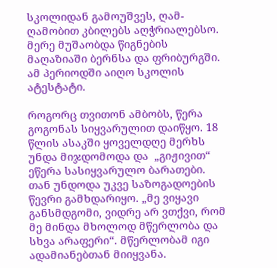სკოლიდან გამოუშვეს, ღამ-ღამობით კბილებს აღჭრიალებსო. მერე მუშაობდა წიგნების მაღაზიაში ბერნსა და ფრიბურგში. ამ პერიოდში აიღო სკოლის ატესტატი.

როგორც თვითონ ამბობს, წერა გოგონას სიყვარულით დაიწყო. 18 წლის ასაკში ყოველდღე მერხს უნდა მიჯდომოდა და  „გიჟივით“ ეწერა სასიყვარულო ბარათები. თან უნდოდა უკვე საზოგადოების წევრი გამხდარიყო. „მე ვიყავი განსმდგომი, ვიდრე არ ვთქვი, რომ მე მინდა მხოლოდ მწერლობა და სხვა არაფერი“. მწერლობამ იგი ადამიანებთან მიიყვანა.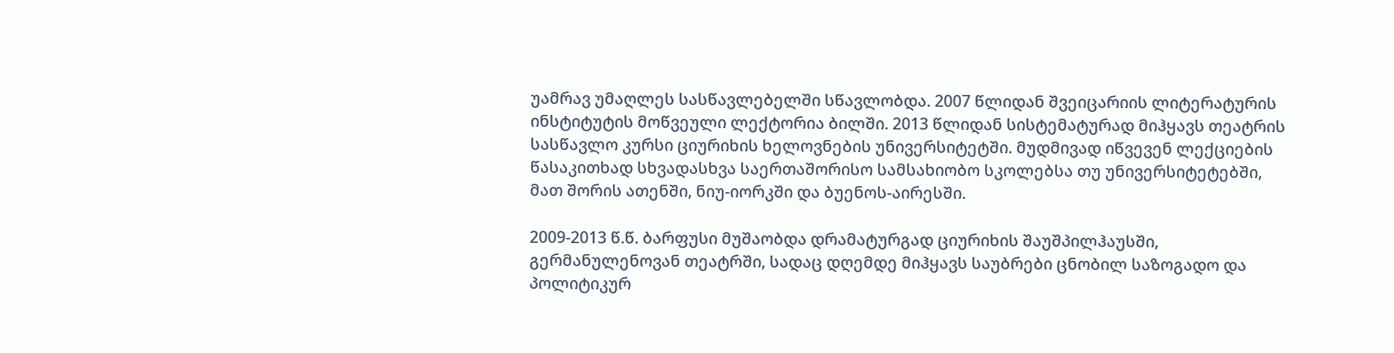უამრავ უმაღლეს სასწავლებელში სწავლობდა. 2007 წლიდან შვეიცარიის ლიტერატურის ინსტიტუტის მოწვეული ლექტორია ბილში. 2013 წლიდან სისტემატურად მიჰყავს თეატრის სასწავლო კურსი ციურიხის ხელოვნების უნივერსიტეტში. მუდმივად იწვევენ ლექციების წასაკითხად სხვადასხვა საერთაშორისო სამსახიობო სკოლებსა თუ უნივერსიტეტებში, მათ შორის ათენში, ნიუ-იორკში და ბუენოს-აირესში.

2009-2013 წ.წ. ბარფუსი მუშაობდა დრამატურგად ციურიხის შაუშპილჰაუსში, გერმანულენოვან თეატრში, სადაც დღემდე მიჰყავს საუბრები ცნობილ საზოგადო და პოლიტიკურ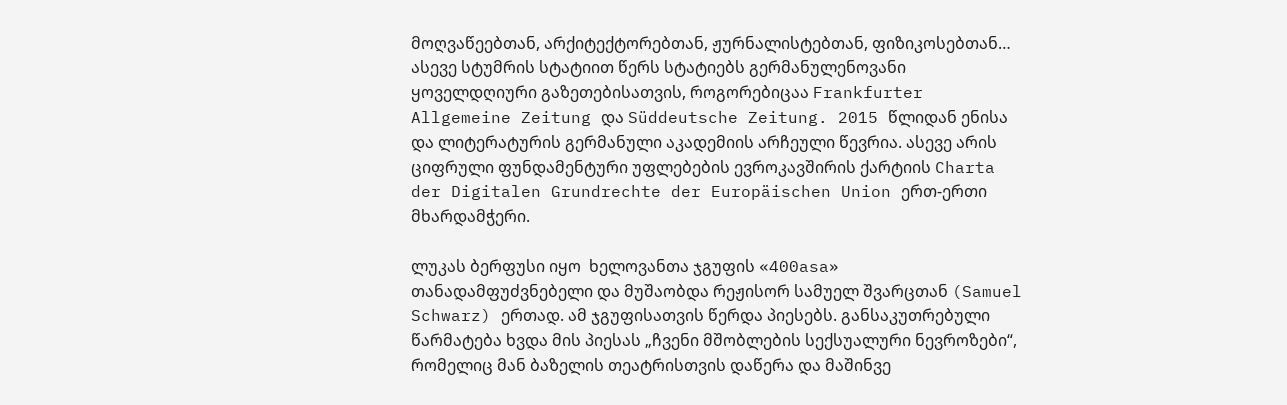მოღვაწეებთან, არქიტექტორებთან, ჟურნალისტებთან, ფიზიკოსებთან… ასევე სტუმრის სტატიით წერს სტატიებს გერმანულენოვანი ყოველდღიური გაზეთებისათვის, როგორებიცაა Frankfurter Allgemeine Zeitung და Süddeutsche Zeitung. 2015 წლიდან ენისა და ლიტერატურის გერმანული აკადემიის არჩეული წევრია. ასევე არის ციფრული ფუნდამენტური უფლებების ევროკავშირის ქარტიის Charta der Digitalen Grundrechte der Europäischen Union ერთ-ერთი მხარდამჭერი.

ლუკას ბერფუსი იყო  ხელოვანთა ჯგუფის «400asa» თანადამფუძვნებელი და მუშაობდა რეჟისორ სამუელ შვარცთან (Samuel Schwarz) ერთად. ამ ჯგუფისათვის წერდა პიესებს. განსაკუთრებული წარმატება ხვდა მის პიესას „ჩვენი მშობლების სექსუალური ნევროზები“, რომელიც მან ბაზელის თეატრისთვის დაწერა და მაშინვე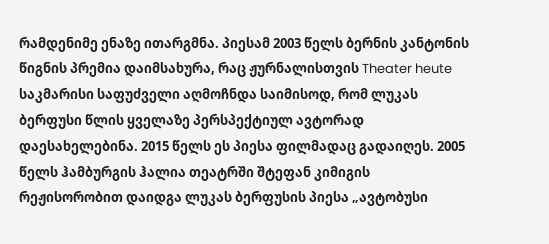რამდენიმე ენაზე ითარგმნა. პიესამ 2003 წელს ბერნის კანტონის წიგნის პრემია დაიმსახურა, რაც ჟურნალისთვის Theater heute  საკმარისი საფუძველი აღმოჩნდა საიმისოდ, რომ ლუკას ბერფუსი წლის ყველაზე პერსპექტიულ ავტორად დაესახელებინა. 2015 წელს ეს პიესა ფილმადაც გადაიღეს. 2005 წელს ჰამბურგის ჰალია თეატრში შტეფან კიმიგის რეჟისორობით დაიდგა ლუკას ბერფუსის პიესა „ავტობუსი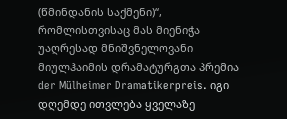(წმინდანის საქმენი)“, რომლისთვისაც მას მიენიჭა უაღრესად მნიშვნელოვანი მიულჰაიმის დრამატურგთა პრემია der Mülheimer Dramatikerpreis. იგი დღემდე ითვლება ყველაზე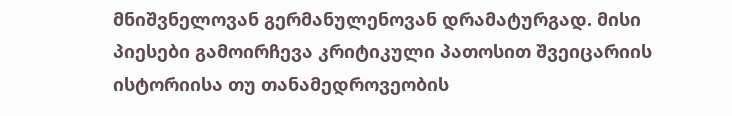მნიშვნელოვან გერმანულენოვან დრამატურგად. მისი პიესები გამოირჩევა კრიტიკული პათოსით შვეიცარიის ისტორიისა თუ თანამედროვეობის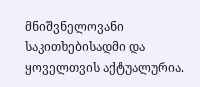მნიშვნელოვანი საკითხებისადმი და ყოველთვის აქტუალურია.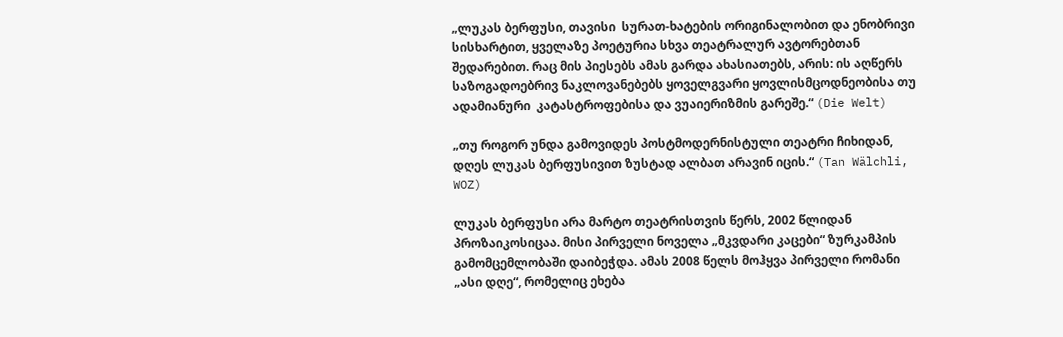„ლუკას ბერფუსი, თავისი  სურათ-ხატების ორიგინალობით და ენობრივი სისხარტით, ყველაზე პოეტურია სხვა თეატრალურ ავტორებთან შედარებით. რაც მის პიესებს ამას გარდა ახასიათებს, არის: ის აღწერს საზოგადოებრივ ნაკლოვანებებს ყოველგვარი ყოვლისმცოდნეობისა თუ ადამიანური  კატასტროფებისა და ვუაიერიზმის გარეშე.“ (Die Welt)

„თუ როგორ უნდა გამოვიდეს პოსტმოდერნისტული თეატრი ჩიხიდან, დღეს ლუკას ბერფუსივით ზუსტად ალბათ არავინ იცის.“ (Tan Wälchli, WOZ)

ლუკას ბერფუსი არა მარტო თეატრისთვის წერს, 2002 წლიდან პროზაიკოსიცაა. მისი პირველი ნოველა „მკვდარი კაცები“ ზურკამპის გამომცემლობაში დაიბეჭდა. ამას 2008 წელს მოჰყვა პირველი რომანი  „ასი დღე“, რომელიც ეხება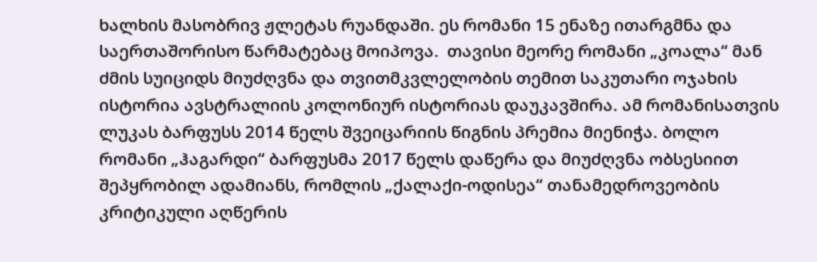ხალხის მასობრივ ჟლეტას რუანდაში. ეს რომანი 15 ენაზე ითარგმნა და საერთაშორისო წარმატებაც მოიპოვა.  თავისი მეორე რომანი „კოალა“ მან  ძმის სუიციდს მიუძღვნა და თვითმკვლელობის თემით საკუთარი ოჯახის ისტორია ავსტრალიის კოლონიურ ისტორიას დაუკავშირა. ამ რომანისათვის ლუკას ბარფუსს 2014 წელს შვეიცარიის წიგნის პრემია მიენიჭა. ბოლო რომანი „ჰაგარდი“ ბარფუსმა 2017 წელს დაწერა და მიუძღვნა ობსესიით შეპყრობილ ადამიანს, რომლის „ქალაქი-ოდისეა“ თანამედროვეობის კრიტიკული აღწერის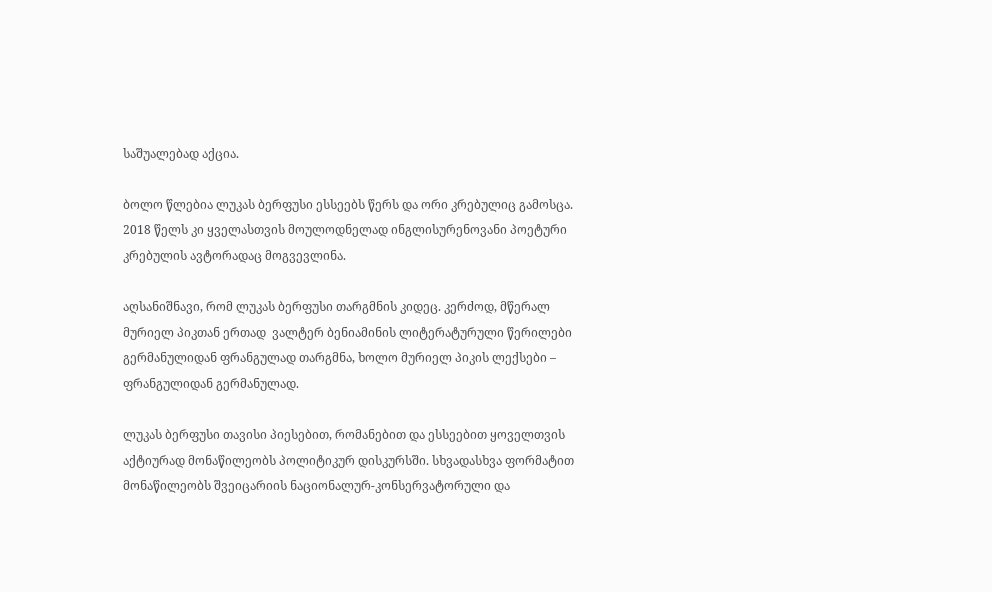საშუალებად აქცია.

ბოლო წლებია ლუკას ბერფუსი ესსეებს წერს და ორი კრებულიც გამოსცა. 2018 წელს კი ყველასთვის მოულოდნელად ინგლისურენოვანი პოეტური კრებულის ავტორადაც მოგვევლინა.

აღსანიშნავი, რომ ლუკას ბერფუსი თარგმნის კიდეც. კერძოდ, მწერალ მურიელ პიკთან ერთად  ვალტერ ბენიამინის ლიტერატურული წერილები გერმანულიდან ფრანგულად თარგმნა, ხოლო მურიელ პიკის ლექსები – ფრანგულიდან გერმანულად.

ლუკას ბერფუსი თავისი პიესებით, რომანებით და ესსეებით ყოველთვის აქტიურად მონაწილეობს პოლიტიკურ დისკურსში. სხვადასხვა ფორმატით მონაწილეობს შვეიცარიის ნაციონალურ-კონსერვატორული და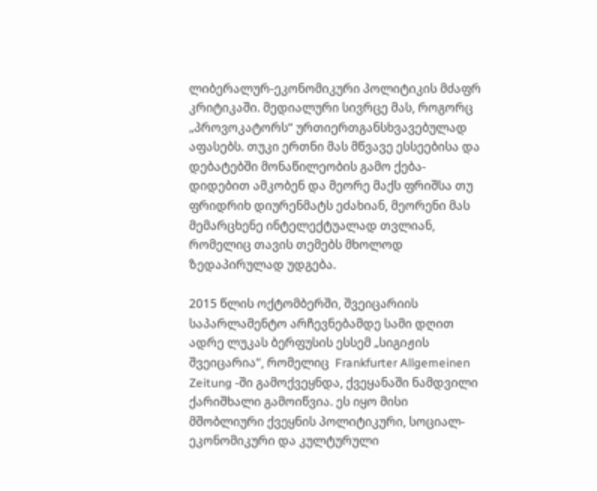ლიბერალურ-ეკონომიკური პოლიტიკის მძაფრ კრიტიკაში. მედიალური სივრცე მას, როგორც „პროვოკატორს“ ურთიერთგანსხვავებულად აფასებს. თუკი ერთნი მას მწვავე ესსეებისა და დებატებში მონაწილეობის გამო ქება-დიდებით ამკობენ და მეორე მაქს ფრიშსა თუ ფრიდრიხ დიურენმატს ეძახიან, მეორენი მას მემარცხენე ინტელექტუალად თვლიან, რომელიც თავის თემებს მხოლოდ ზედაპირულად უდგება.

2015 წლის ოქტომბერში, შვეიცარიის საპარლამენტო არჩევნებამდე სამი დღით ადრე ლუკას ბერფუსის ესსემ „სიგიჟის შვეიცარია“, რომელიც  Frankfurter Allgemeinen Zeitung -ში გამოქვეყნდა, ქვეყანაში ნამდვილი ქარიშხალი გამოიწვია. ეს იყო მისი მშობლიური ქვეყნის პოლიტიკური, სოციალ-ეკონომიკური და კულტურული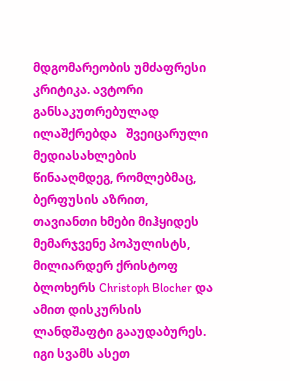მდგომარეობის უმძაფრესი კრიტიკა. ავტორი განსაკუთრებულად ილაშქრებდა   შვეიცარული მედიასახლების წინააღმდეგ, რომლებმაც, ბერფუსის აზრით, თავიანთი ხმები მიჰყიდეს მემარჯვენე პოპულისტს, მილიარდერ ქრისტოფ ბლოხერს Christoph Blocher და ამით დისკურსის ლანდშაფტი გააუდაბურეს. იგი სვამს ასეთ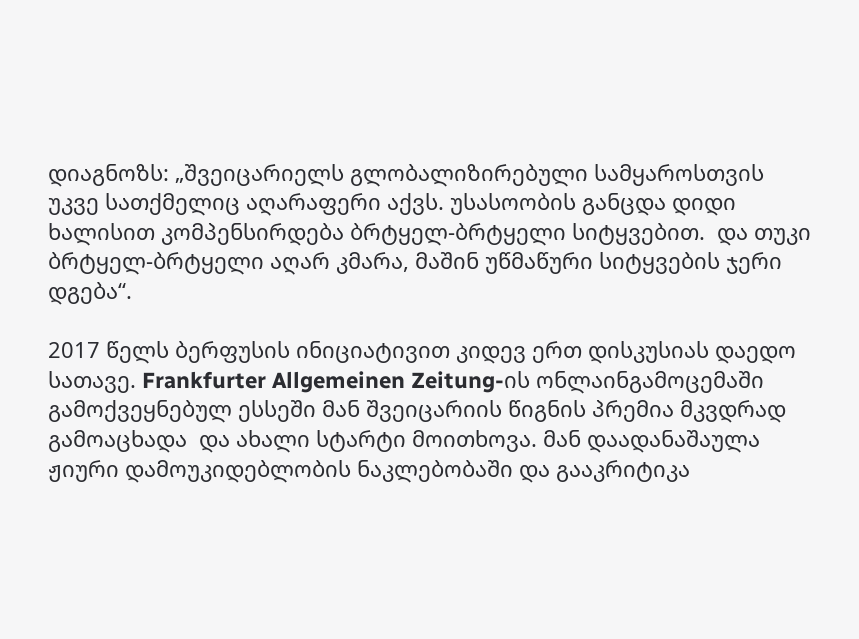დიაგნოზს: „შვეიცარიელს გლობალიზირებული სამყაროსთვის უკვე სათქმელიც აღარაფერი აქვს. უსასოობის განცდა დიდი ხალისით კომპენსირდება ბრტყელ-ბრტყელი სიტყვებით.  და თუკი ბრტყელ-ბრტყელი აღარ კმარა, მაშინ უწმაწური სიტყვების ჯერი დგება“.

2017 წელს ბერფუსის ინიციატივით კიდევ ერთ დისკუსიას დაედო სათავე. Frankfurter Allgemeinen Zeitung-ის ონლაინგამოცემაში გამოქვეყნებულ ესსეში მან შვეიცარიის წიგნის პრემია მკვდრად გამოაცხადა  და ახალი სტარტი მოითხოვა. მან დაადანაშაულა ჟიური დამოუკიდებლობის ნაკლებობაში და გააკრიტიკა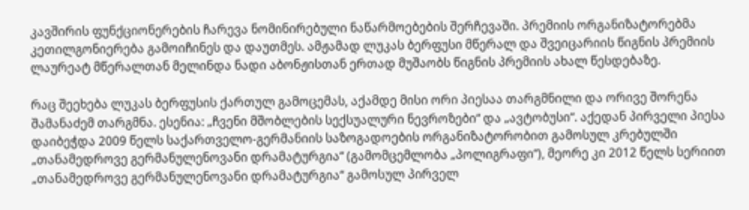კავშირის ფუნქციონერების ჩარევა ნომინირებული ნაწარმოებების შერჩევაში. პრემიის ორგანიზატორებმა კეთილგონიერება გამოიჩინეს და დაუთმეს. ამჟამად ლუკას ბერფუსი მწერალ და შვეიცარიის წიგნის პრემიის ლაურეატ მწერალთან მელინდა ნადი აბონჟისთან ერთად მუშაობს წიგნის პრემიის ახალ წესდებაზე.

რაც შეეხება ლუკას ბერფუსის ქართულ გამოცემას, აქამდე მისი ორი პიესაა თარგმნილი და ორივე შორენა შამანაძემ თარგმნა. ესენია: „ჩვენი მშობლების სექსუალური ნევროზები“ და „ავტობუსი“. აქედან პირველი პიესა დაიბეჭდა 2009 წელს საქართველო-გერმანიის საზოგადოების ორგანიზატორობით გამოსულ კრებულში „თანამედროვე გერმანულენოვანი დრამატურგია“ (გამომცემლობა „პოლიგრაფი“), მეორე კი 2012 წელს სერიით „თანამედროვე გერმანულენოვანი დრამატურგია“ გამოსულ პირველ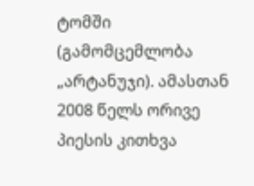ტომში (გამომცემლობა „არტანუჯი). ამასთან 2008 წელს ორივე პიესის კითხვა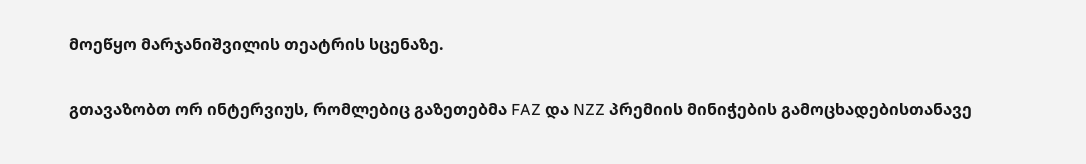მოეწყო მარჯანიშვილის თეატრის სცენაზე.

გთავაზობთ ორ ინტერვიუს, რომლებიც გაზეთებმა FAZ და NZZ პრემიის მინიჭების გამოცხადებისთანავე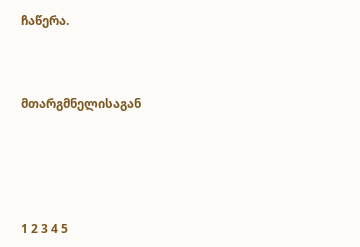ჩაწერა.



მთარგმნელისაგან





1 2 3 4 5